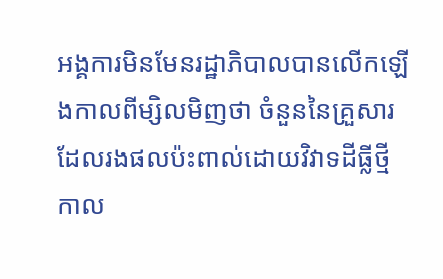អង្គការមិនមែនរដ្ឋាភិបាលបានលើកឡើងកាលពីម្សិលមិញថា ចំនួននៃគ្រួសារដែលរងផលប៉ះពាល់ដោយវិវាទដីធ្លីថ្មីកាល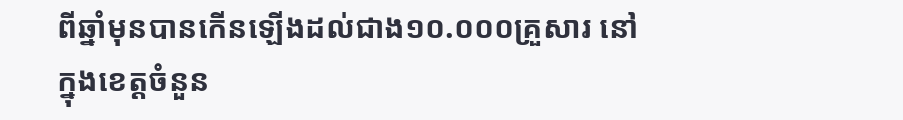ពីឆ្នាំមុនបានកើនឡើងដល់ជាង១០.០០០គ្រួសារ នៅក្នុងខេត្តចំនួន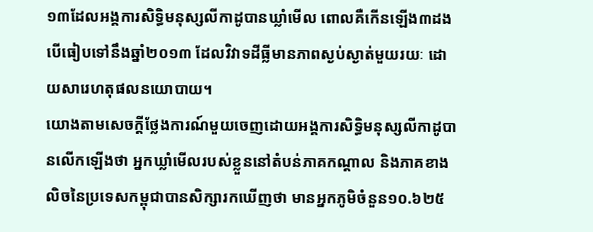១៣ដែលអង្គការសិទ្ធិមនុស្សលីកាដូបានឃ្លាំមើល ពោលគឺកើនឡើង៣ដងបើធៀបទៅនឹងឆ្នាំ២០១៣ ដែលវិវាទដីធ្លីមានភាពស្ងប់ស្ងាត់មួយរយៈ ដោយសារេហតុផលនយោបាយ។
យោងតាមសេចក្ដីថ្លែងការណ៍មួយចេញដោយអង្គការសិទ្ធិមនុស្សលីកាដូបានលើកឡើងថា អ្នកឃ្លាំមើលរបស់ខ្លួននៅតំបន់ភាគកណ្ដាល និងភាគខាងលិចនៃប្រទេសកម្ពុជាបានសិក្សារកឃើញថា មានអ្នកភូមិចំនួន១០.៦២៥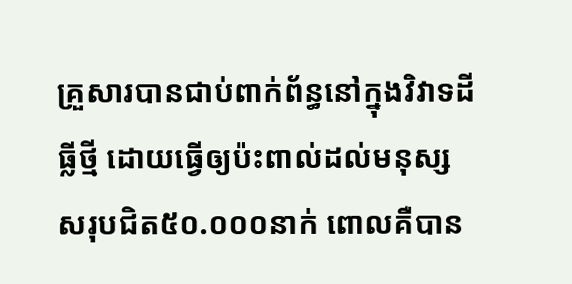គ្រួសារបានជាប់ពាក់ព័ន្ធនៅក្នុងវិវាទដីធ្លីថ្មី ដោយធ្វើឲ្យប៉ះពាល់ដល់មនុស្សសរុបជិត៥០.០០០នាក់ ពោលគឺបាន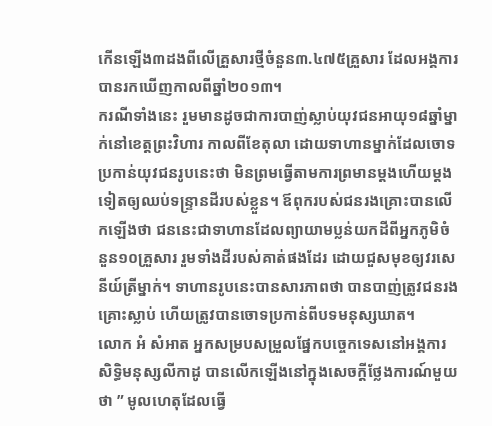កើនឡើង៣ដងពីលើគ្រួសារថ្មីចំនួន៣.៤៧៥គ្រួសារ ដែលអង្គការបានរកឃើញកាលពីឆ្នាំ២០១៣។
ករណីទាំងនេះ រួមមានដូចជាការបាញ់ស្លាប់យុវជនអាយុ១៨ឆ្នាំម្នាក់នៅខេត្តព្រះវិហារ កាលពីខែតុលា ដោយទាហានម្នាក់ដែលចោទប្រកាន់យុវជនរូបនេះថា មិនព្រមធ្វើតាមការព្រមានម្ដងហើយម្ដងទៀតឲ្យឈប់ទន្ទ្រានដីរបស់ខ្លួន។ ឪពុករបស់ជនរងគ្រោះបានលើកឡើងថា ជននេះជាទាហានដែលព្យាយាមប្លន់យកដីពីអ្នកភូមិចំនួន១០គ្រួសារ រួមទាំងដីរបស់គាត់ផងដែរ ដោយជួសមុខឲ្យវរសេនីយ៍ត្រីម្នាក់។ ទាហានរូបនេះបានសារភាពថា បានបាញ់ត្រូវជនរងគ្រោះស្លាប់ ហើយត្រូវបានចោទប្រកាន់ពីបទមនុស្សឃាត។
លោក អំ សំអាត អ្នកសម្របសម្រួលផ្នែកបច្ចេកទេសនៅអង្គការសិទ្ធិមនុស្សលីកាដូ បានលើកឡើងនៅក្នុងសេចក្ដីថ្លែងការណ៍មួយថា ” មូលហេតុដែលធ្វើ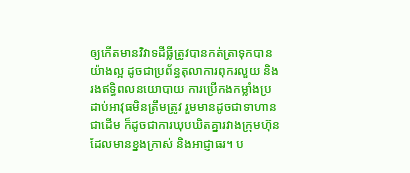ឲ្យកើតមានវិវាទដីធ្លីត្រូវបានកត់ត្រាទុកបានយ៉ាងល្អ ដូចជាប្រព័ន្ធតុលាការពុករលួយ និងរងឥទ្ធិពលនយោបាយ ការប្រើកងកម្លាំងប្រដាប់អាវុធមិនត្រឹមត្រូវ រួមមានដូចជាទាហានជាដើម ក៏ដូចជាការឃុបឃិតគ្នារវាងក្រុមហ៊ុនដែលមានខ្នងក្រាស់ និងអាជ្ញាធរ។ ប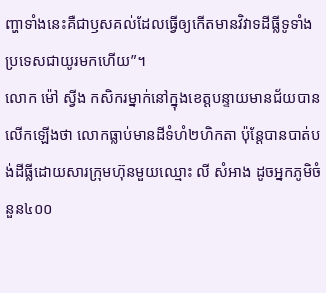ញ្ហាទាំងនេះគឺជាឫសគល់ដែលធ្វើឲ្យកើតមានវិវាទដីធ្លីទូទាំងប្រទេសជាយូរមកហើយ”។
លោក ម៉ៅ ស្វីង កសិករម្នាក់នៅក្នុងខេត្តបន្ទាយមានជ័យបានលើកឡើងថា លោកធ្លាប់មានដីទំហំ២ហិកតា ប៉ុន្តែបានបាត់បង់ដីធ្លីដោយសារក្រុមហ៊ុនមួយឈ្មោះ លី សំអាង ដូចអ្នកភូមិចំនួន៤០០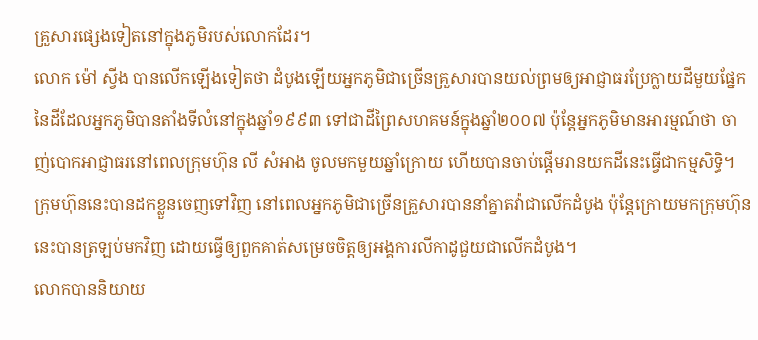គ្រួសារផ្សេងទៀតនៅក្នុងភូមិរបស់លោកដែរ។
លោក ម៉ៅ ស្វីង បានលើកឡើងទៀតថា ដំបូងឡើយអ្នកភូមិជាច្រើនគ្រួសារបានយល់ព្រមឲ្យអាជ្ញាធរប្រែក្លាយដីមួយផ្នែកនៃដីដែលអ្នកភូមិបានតាំងទីលំនៅក្នុងឆ្នាំ១៩៩៣ ទៅជាដីព្រៃសហគមន៍ក្នុងឆ្នាំ២០០៧ ប៉ុន្តែអ្នកភូមិមានអារម្មណ៍ថា ចាញ់បោកអាជ្ញាធរនៅពេលក្រុមហ៊ុន លី សំអាង ចូលមកមួយឆ្នាំក្រោយ ហើយបានចាប់ផ្ដើមរានយកដីនេះធ្វើជាកម្មសិទ្ធិ។ ក្រុមហ៊ុននេះបានដកខ្លួនចេញទៅវិញ នៅពេលអ្នកភូមិជាច្រើនគ្រួសារបាននាំគ្នាតវ៉ាជាលើកដំបូង ប៉ុន្តែក្រោយមកក្រុមហ៊ុននេះបានត្រឡប់មកវិញ ដោយធ្វើឲ្យពួកគាត់សម្រេចចិត្តឲ្យអង្គការលីកាដូជួយជាលើកដំបូង។
លោកបាននិយាយ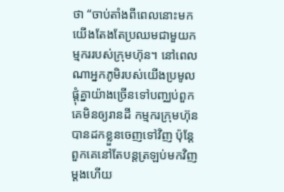ថា “ចាប់តាំងពីពេលនោះមក យើងតែងតែប្រឈមជាមួយកម្មកររបស់ក្រុមហ៊ុន។ នៅពេលណាអ្នកភូមិរបស់យើងប្រមូលផ្ដុំគ្នាយ៉ាងច្រើនទៅបញ្ឈប់ពួកគេមិនឲ្យរានដី កម្មករក្រុមហ៊ុនបានដកខ្លួនចេញទៅវិញ ប៉ុន្តែពួកគេនៅតែបន្តត្រឡប់មកវិញម្ដងហើយ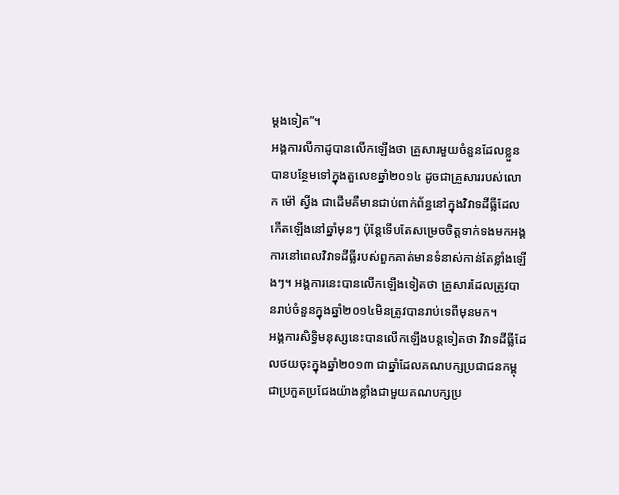ម្ដងទៀត”។
អង្គការលីកាដូបានលើកឡើងថា គ្រួសារមួយចំនួនដែលខ្លួនបានបន្ថែមទៅក្នុងតួលេខឆ្នាំ២០១៤ ដូចជាគ្រួសាររបស់លោក ម៉ៅ ស្វីង ជាដើមគឺមានជាប់ពាក់ព័ន្ធនៅក្នុងវិវាទដីធ្លីដែលកើតឡើងនៅឆ្នាំមុនៗ ប៉ុន្តែទើបតែសម្រេចចិត្តទាក់ទងមកអង្គការនៅពេលវិវាទដីធ្លីរបស់ពួកគាត់មានទំនាស់កាន់តែខ្លាំងឡើងៗ។ អង្គការនេះបានលើកឡើងទៀតថា គ្រួសារដែលត្រូវបានរាប់ចំនួនក្នុងឆ្នាំ២០១៤មិនត្រូវបានរាប់ទេពីមុនមក។
អង្គការសិទ្ធិមនុស្សនេះបានលើកឡើងបន្តទៀតថា វិវាទដីធ្លីដែលថយចុះក្នុងឆ្នាំ២០១៣ ជាឆ្នាំដែលគណបក្សប្រជាជនកម្ពុជាប្រកួតប្រជែងយ៉ាងខ្លាំងជាមួយគណបក្សប្រ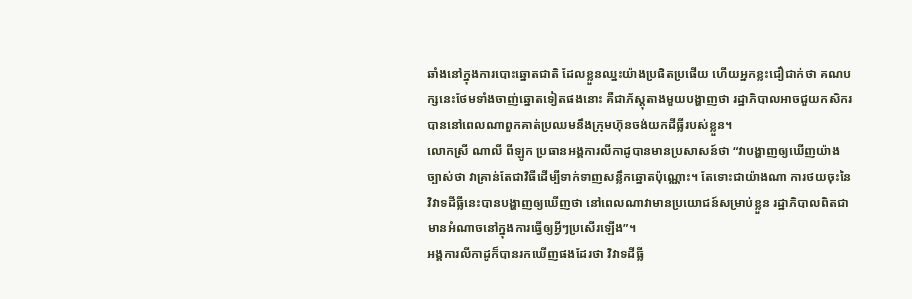ឆាំងនៅក្នុងការបោះឆ្នោតជាតិ ដែលខ្លួនឈ្នះយ៉ាងប្រផិតប្រផើយ ហើយអ្នកខ្លះជឿជាក់ថា គណបក្សនេះថែមទាំងចាញ់ឆ្នោតទៀតផងនោះ គឺជាភ័ស្តុតាងមួយបង្ហាញថា រដ្ឋាភិបាលអាចជួយកសិករបាននៅពេលណាពួកគាត់ប្រឈមនឹងក្រុមហ៊ុនចង់យកដីធ្លីរបស់ខ្លួន។
លោកស្រី ណាលី ពីឡូក ប្រធានអង្គការលីកាដូបានមានប្រសាសន៍ថា “វាបង្ហាញឲ្យឃើញយ៉ាងច្បាស់ថា វាគ្រាន់តែជាវិធីដើម្បីទាក់ទាញសន្លឹកឆ្នោតប៉ុណ្ណោះ។ តែទោះជាយ៉ាងណា ការថយចុះនៃវិវាទដីធ្លីនេះបានបង្ហាញឲ្យឃើញថា នៅពេលណាវាមានប្រយោជន៍សម្រាប់ខ្លួន រដ្ឋាភិបាលពិតជាមានអំណាចនៅក្នុងការធ្វើឲ្យអ្វីៗប្រសើរឡើង”។
អង្គការលីកាដូក៏បានរកឃើញផងដែរថា វិវាទដីធ្លី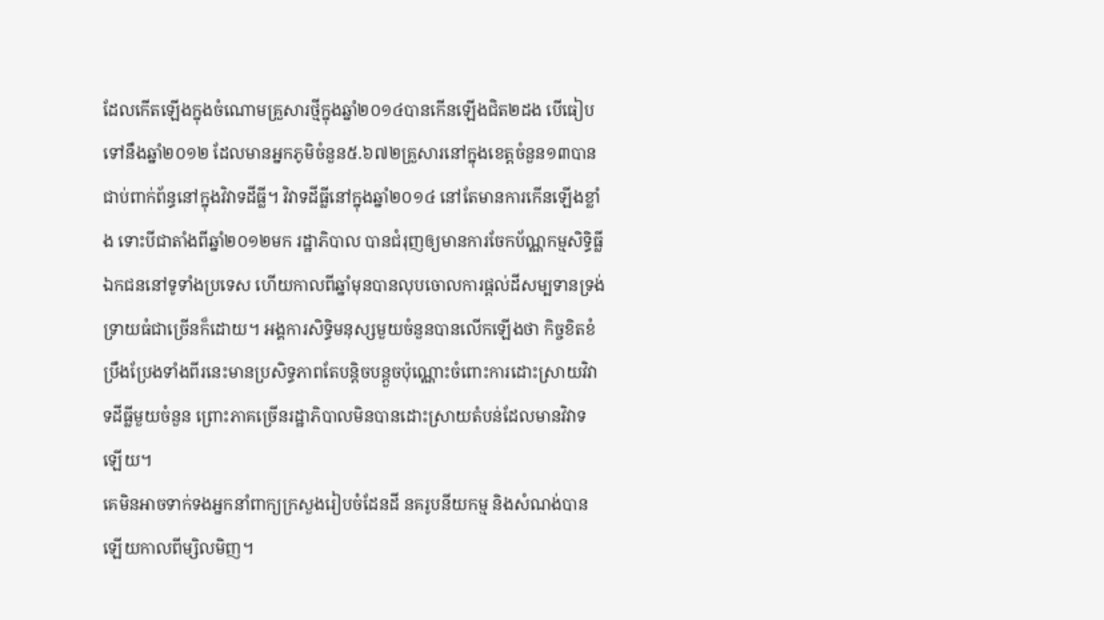ដែលកើតឡើងក្នុងចំណោមគ្រួសារថ្មីក្នុងឆ្នាំ២០១៤បានកើនឡើងជិត២ដង បើធៀបទៅនឹងឆ្នាំ២០១២ ដែលមានអ្នកភូមិចំនួន៥.៦៧២គ្រួសារនៅក្នុងខេត្តចំនួន១៣បានជាប់ពាក់ព័ន្ធនៅក្នុងវិវាទដីធ្លី។ វិវាទដីធ្លីនៅក្នុងឆ្នាំ២០១៤ នៅតែមានការកើនឡើងខ្លាំង ទោះបីជាតាំងពីឆ្នាំ២០១២មក រដ្ឋាភិបាល បានជំរុញឲ្យមានការចែកប័ណ្ណកម្មសិទ្ធិធ្លីឯកជននៅទូទាំងប្រទេស ហើយកាលពីឆ្នាំមុនបានលុបចោលការផ្ដល់ដីសម្បទានទ្រង់ទ្រាយធំជាច្រើនក៏ដោយ។ អង្គការសិទ្ធិមនុស្សមួយចំនួនបានលើកឡើងថា កិច្ចខិតខំប្រឹងប្រែងទាំងពីរនេះមានប្រសិទ្ធភាពតែបន្តិចបន្តួចប៉ុណ្ណោះចំពោះការដោះស្រាយវិវាទដីធ្លីមួយចំនួន ព្រោះភាគច្រើនរដ្ឋាភិបាលមិនបានដោះស្រាយតំបន់ដែលមានវិវាទឡើយ។
គេមិនអាចទាក់ទងអ្នកនាំពាក្យក្រសួងរៀបចំដែនដី នគរូបនីយកម្ម និងសំណង់បានឡើយកាលពីម្សិលមិញ។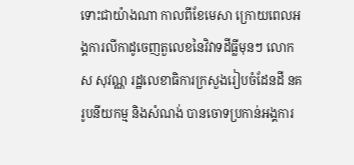ទោះជាយ៉ាងណា កាលពីខែមេសា ក្រោយពេលអង្គការលីកាដូចេញតួលេខនៃវិវាទដីធ្លីមុនៗ លោក ស សុវណ្ណ រដ្ឋលេខាធិការក្រសួងរៀបចំដែនដី នគរូបនីយកម្ម និងសំណង់ បានចោទប្រកាន់អង្គការ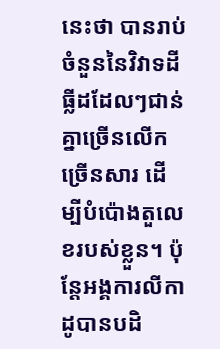នេះថា បានរាប់ចំនួននៃវិវាទដីធ្លីដដែលៗជាន់គ្នាច្រើនលើកច្រើនសារ ដើម្បីបំប៉ោងតួលេខរបស់ខ្លួន។ ប៉ុន្តែអង្គការលីកាដូបានបដិ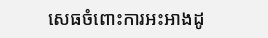សេធចំពោះការអះអាងដូ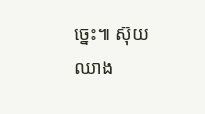ច្នេះ៕ ស៊ុយឈាង